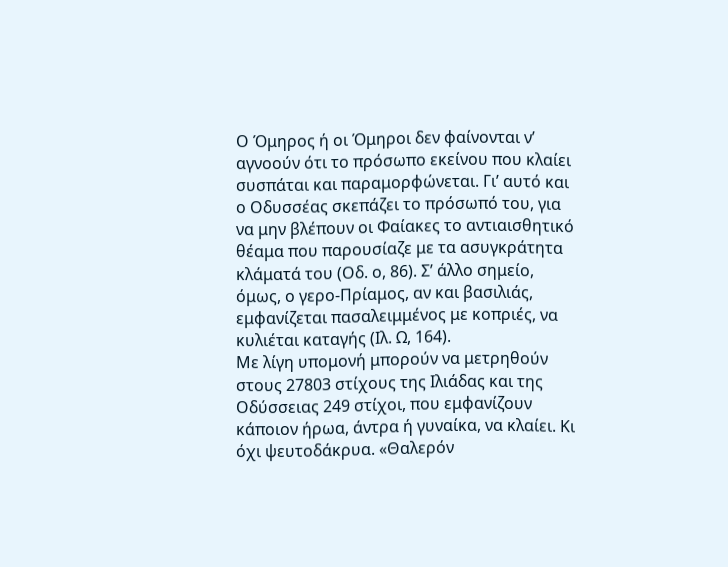Ο Όμηρος ή οι Όμηροι δεν φαίνονται ν’ αγνοούν ότι το πρόσωπο εκείνου που κλαίει συσπάται και παραμορφώνεται. Γι’ αυτό και ο Οδυσσέας σκεπάζει το πρόσωπό του, για να μην βλέπουν οι Φαίακες το αντιαισθητικό θέαμα που παρουσίαζε με τα ασυγκράτητα κλάματά του (Οδ. ο, 86). Σ’ άλλο σημείο, όμως, ο γερο-Πρίαμος, αν και βασιλιάς, εμφανίζεται πασαλειμμένος με κοπριές, να κυλιέται καταγής (Ιλ. Ω, 164).
Με λίγη υπομονή μπορούν να μετρηθούν στους 27803 στίχους της Ιλιάδας και της Οδύσσειας 249 στίχοι, που εμφανίζουν κάποιον ήρωα, άντρα ή γυναίκα, να κλαίει. Κι όχι ψευτοδάκρυα. «Θαλερόν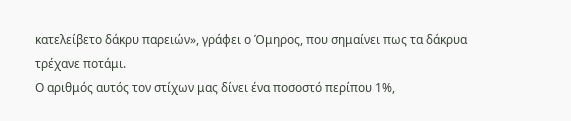κατελείβετο δάκρυ παρειών», γράφει ο Όμηρος, που σημαίνει πως τα δάκρυα τρέχανε ποτάμι.
Ο αριθμός αυτός τον στίχων μας δίνει ένα ποσοστό περίπου 1%,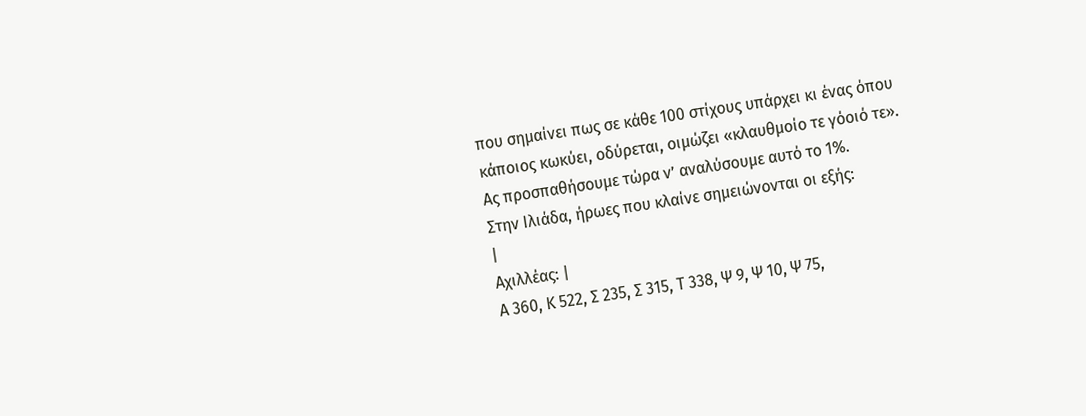που σημαίνει πως σε κάθε 100 στίχους υπάρχει κι ένας όπου κάποιος κωκύει, οδύρεται, οιμώζει «κλαυθμοίο τε γόοιό τε».
Ας προσπαθήσουμε τώρα ν’ αναλύσουμε αυτό το 1%.
Στην Ιλιάδα, ήρωες που κλαίνε σημειώνονται οι εξής:
|
Αχιλλέας: |
Α 360, Κ 522, Σ 235, Σ 315, Τ 338, Ψ 9, Ψ 10, Ψ 75,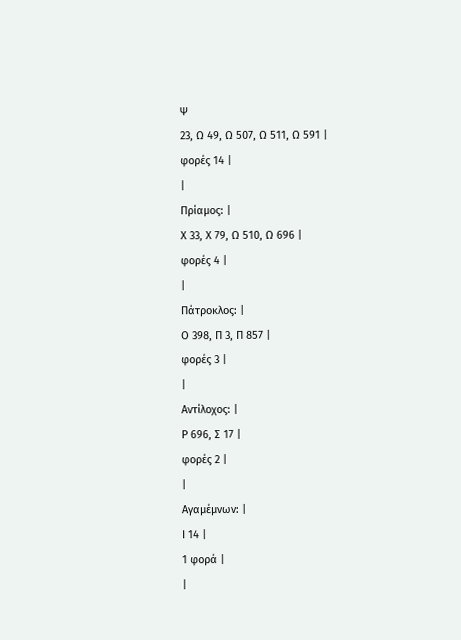Ψ
23, Ω 49, Ω 507, Ω 511, Ω 591 |
φορές 14 |
|
Πρίαμος: |
Χ 33, Χ 79, Ω 510, Ω 696 |
φορές 4 |
|
Πάτροκλος: |
Ο 398, Π 3, Π 857 |
φορές 3 |
|
Αντίλοχος: |
Ρ 696, Σ 17 |
φορές 2 |
|
Αγαμέμνων: |
Ι 14 |
1 φορά |
|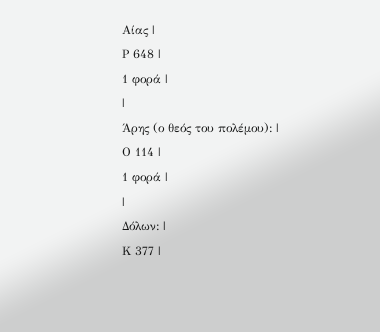Αίας |
Ρ 648 |
1 φορά |
|
Άρης (ο θεός του πολέμου): |
Ο 114 |
1 φορά |
|
Δόλων: |
Κ 377 |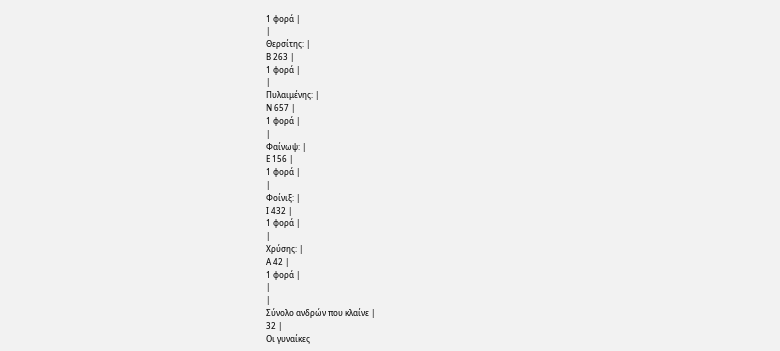1 φορά |
|
Θερσίτης: |
Β 263 |
1 φορά |
|
Πυλαιμένης: |
Ν 657 |
1 φορά |
|
Φαίνωψ: |
Ε 156 |
1 φορά |
|
Φοίνιξ: |
Ι 432 |
1 φορά |
|
Χρύσης: |
Α 42 |
1 φορά |
|
|
Σύνολο ανδρών που κλαίνε |
32 |
Οι γυναίκες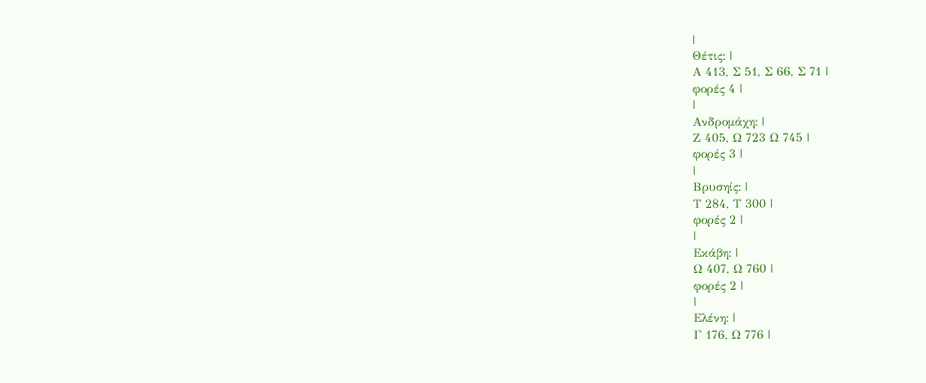|
Θέτις: |
Α 413, Σ 51, Σ 66, Σ 71 |
φορές 4 |
|
Ανδρομάχη: |
Ζ 405, Ω 723 Ω 745 |
φορές 3 |
|
Βρυσηίς: |
Τ 284, Τ 300 |
φορές 2 |
|
Εκάβη: |
Ω 407, Ω 760 |
φορές 2 |
|
Ελένη: |
Γ 176, Ω 776 |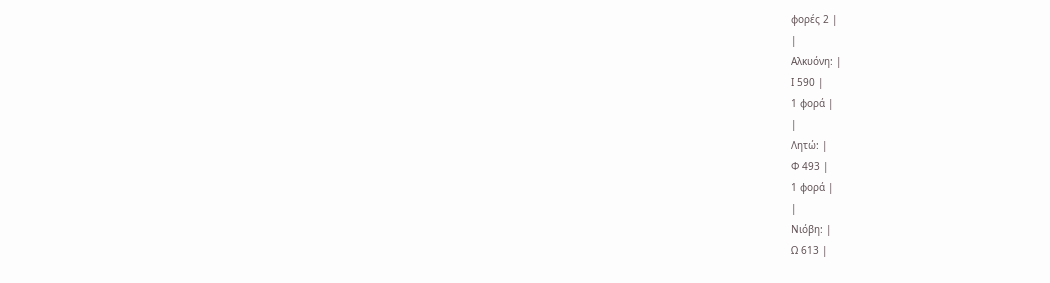φορές 2 |
|
Αλκυόνη: |
Ι 590 |
1 φορά |
|
Λητώ: |
Φ 493 |
1 φορά |
|
Νιόβη: |
Ω 613 |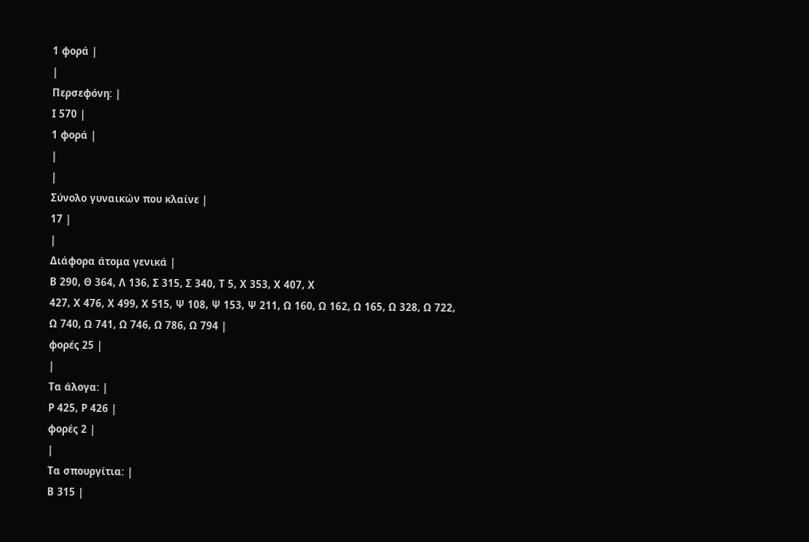1 φορά |
|
Περσεφόνη: |
Ι 570 |
1 φορά |
|
|
Σύνολο γυναικών που κλαίνε |
17 |
|
Διάφορα άτομα γενικά |
Β 290, Θ 364, Λ 136, Σ 315, Σ 340, Τ 5, Χ 353, Χ 407, Χ
427, Χ 476, Χ 499, Χ 515, Ψ 108, Ψ 153, Ψ 211, Ω 160, Ω 162, Ω 165, Ω 328, Ω 722,
Ω 740, Ω 741, Ω 746, Ω 786, Ω 794 |
φορές 25 |
|
Τα άλογα: |
Ρ 425, Ρ 426 |
φορές 2 |
|
Τα σπουργίτια: |
Β 315 |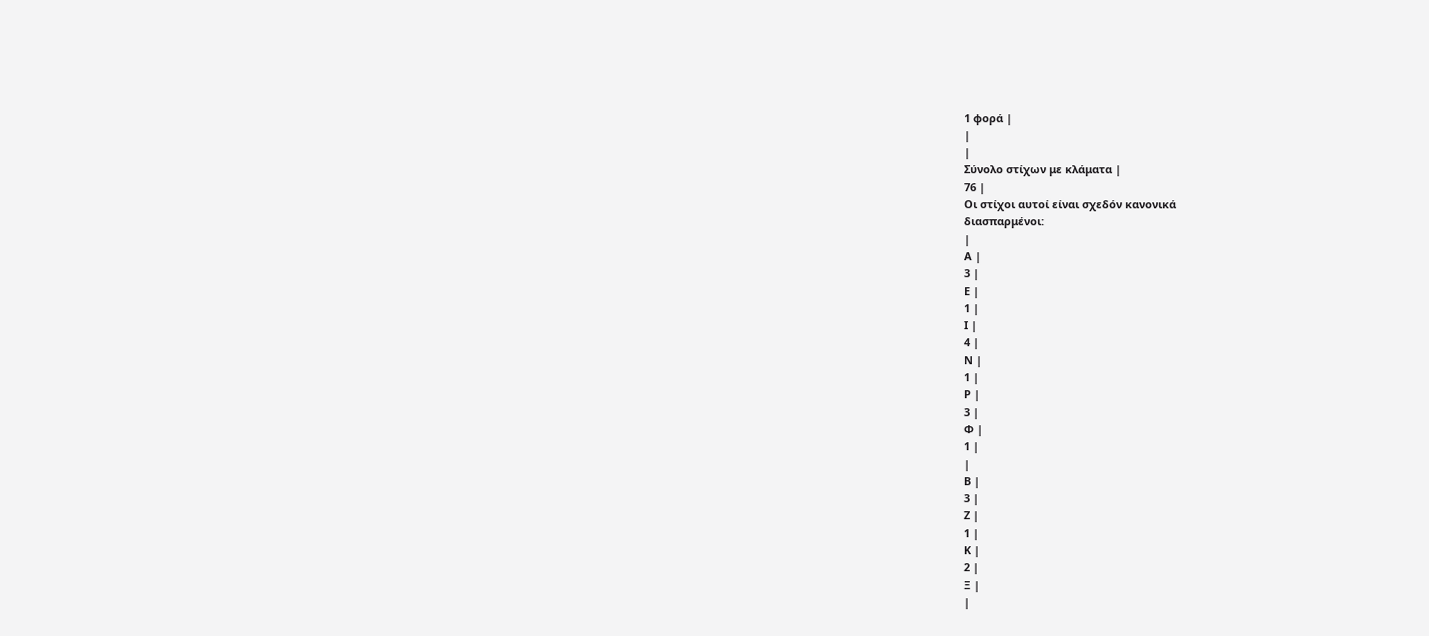1 φορά |
|
|
Σύνολο στίχων με κλάματα |
76 |
Οι στίχοι αυτοί είναι σχεδόν κανονικά
διασπαρμένοι:
|
Α |
3 |
Ε |
1 |
Ι |
4 |
Ν |
1 |
Ρ |
3 |
Φ |
1 |
|
Β |
3 |
Ζ |
1 |
Κ |
2 |
Ξ |
|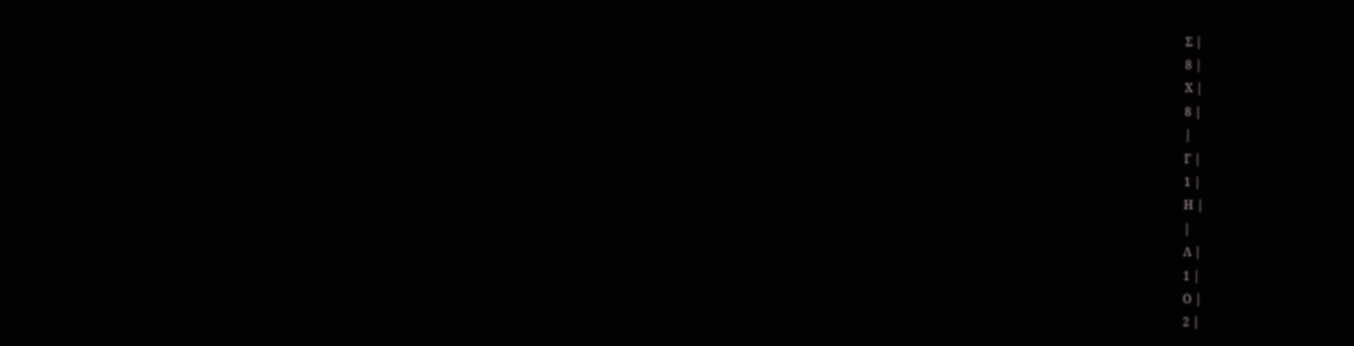Σ |
8 |
Χ |
8 |
|
Γ |
1 |
Η |
|
Λ |
1 |
Ο |
2 |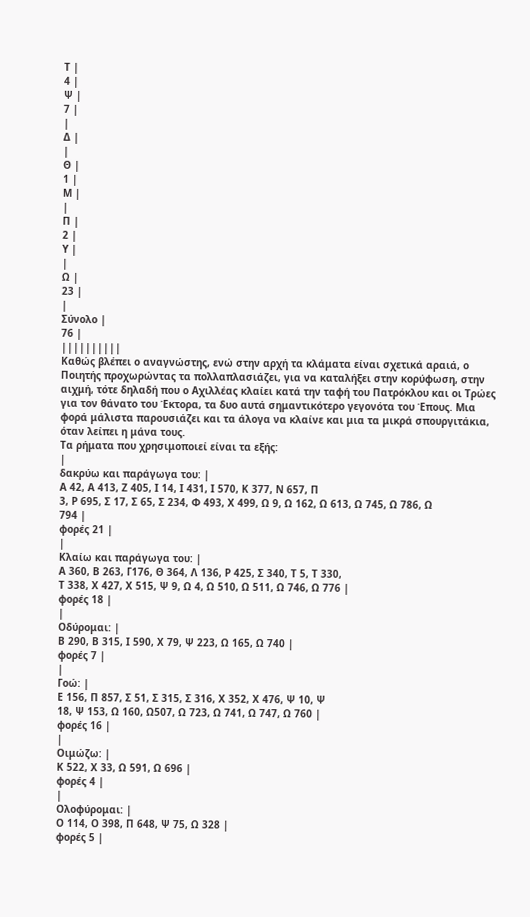Τ |
4 |
Ψ |
7 |
|
Δ |
|
Θ |
1 |
Μ |
|
Π |
2 |
Υ |
|
Ω |
23 |
|
Σύνολο |
76 |
||||||||||
Καθώς βλέπει ο αναγνώστης, ενώ στην αρχή τα κλάματα είναι σχετικά αραιά, ο Ποιητής προχωρώντας τα πολλαπλασιάζει, για να καταλήξει στην κορύφωση, στην αιχμή, τότε δηλαδή που ο Αχιλλέας κλαίει κατά την ταφή του Πατρόκλου και οι Τρώες για τον θάνατο του Έκτορα, τα δυο αυτά σημαντικότερο γεγονότα του Έπους. Μια φορά μάλιστα παρουσιάζει και τα άλογα να κλαίνε και μια τα μικρά σπουργιτάκια, όταν λείπει η μάνα τους.
Τα ρήματα που χρησιμοποιεί είναι τα εξής:
|
δακρύω και παράγωγα του: |
Α 42, Α 413, Ζ 405, Ι 14, Ι 431, Ι 570, Κ 377, Ν 657, Π
3, Ρ 695, Σ 17, Σ 65, Σ 234, Φ 493, Χ 499, Ω 9, Ω 162, Ω 613, Ω 745, Ω 786, Ω
794 |
φορές 21 |
|
Κλαίω και παράγωγα του: |
Α 360, Β 263, Γ176, Θ 364, Λ 136, Ρ 425, Σ 340, Τ 5, Τ 330,
Τ 338, Χ 427, Χ 515, Ψ 9, Ω 4, Ω 510, Ω 511, Ω 746, Ω 776 |
φορές 18 |
|
Οδύρομαι: |
Β 290, Β 315, Ι 590, Χ 79, Ψ 223, Ω 165, Ω 740 |
φορές 7 |
|
Γοώ: |
Ε 156, Π 857, Σ 51, Σ 315, Σ 316, Χ 352, Χ 476, Ψ 10, Ψ
18, Ψ 153, Ω 160, Ω507, Ω 723, Ω 741, Ω 747, Ω 760 |
φορές 16 |
|
Οιμώζω: |
Κ 522, Χ 33, Ω 591, Ω 696 |
φορές 4 |
|
Ολοφύρομαι: |
Ο 114, Ο 398, Π 648, Ψ 75, Ω 328 |
φορές 5 |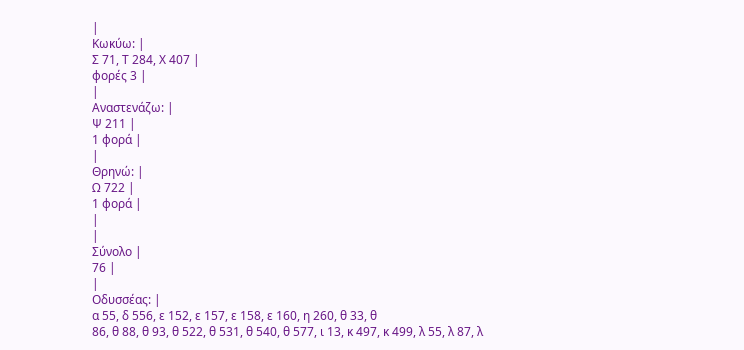|
Κωκύω: |
Σ 71, Τ 284, Χ 407 |
φορές 3 |
|
Αναστενάζω: |
Ψ 211 |
1 φορά |
|
Θρηνώ: |
Ω 722 |
1 φορά |
|
|
Σύνολο |
76 |
|
Οδυσσέας: |
α 55, δ 556, ε 152, ε 157, ε 158, ε 160, η 260, θ 33, θ
86, θ 88, θ 93, θ 522, θ 531, θ 540, θ 577, ι 13, κ 497, κ 499, λ 55, λ 87, λ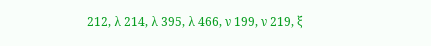212, λ 214, λ 395, λ 466, ν 199, ν 219, ξ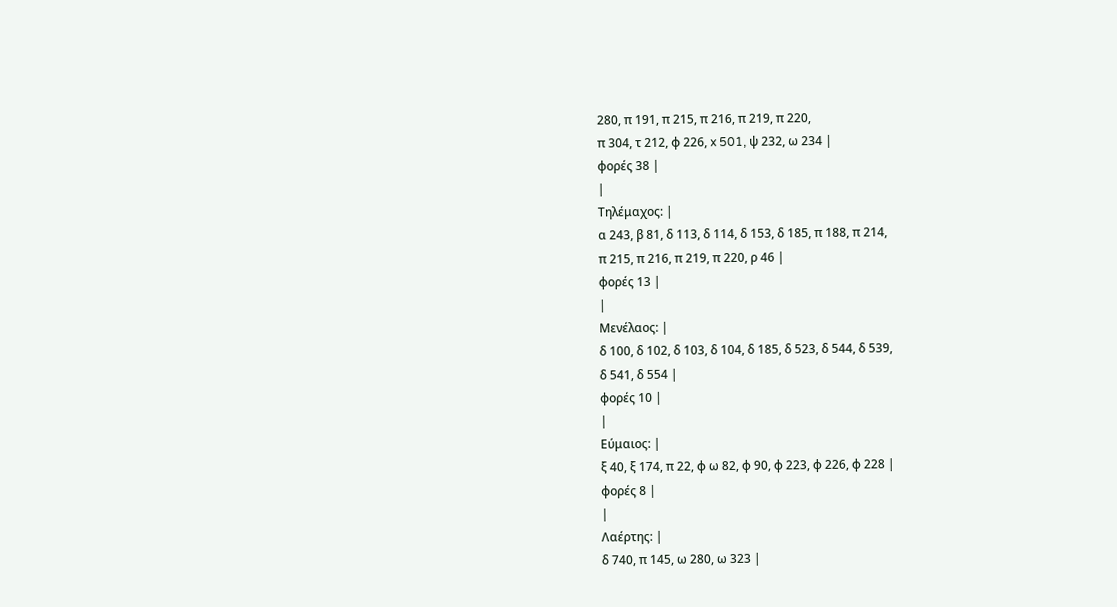280, π 191, π 215, π 216, π 219, π 220,
π 304, τ 212, φ 226, x 501, ψ 232, ω 234 |
φορές 38 |
|
Τηλέμαχος: |
α 243, β 81, δ 113, δ 114, δ 153, δ 185, π 188, π 214,
π 215, π 216, π 219, π 220, ρ 46 |
φορές 13 |
|
Μενέλαος: |
δ 100, δ 102, δ 103, δ 104, δ 185, δ 523, δ 544, δ 539,
δ 541, δ 554 |
φορές 10 |
|
Εύμαιος: |
ξ 40, ξ 174, π 22, φ ω 82, φ 90, φ 223, φ 226, φ 228 |
φορές 8 |
|
Λαέρτης: |
δ 740, π 145, ω 280, ω 323 |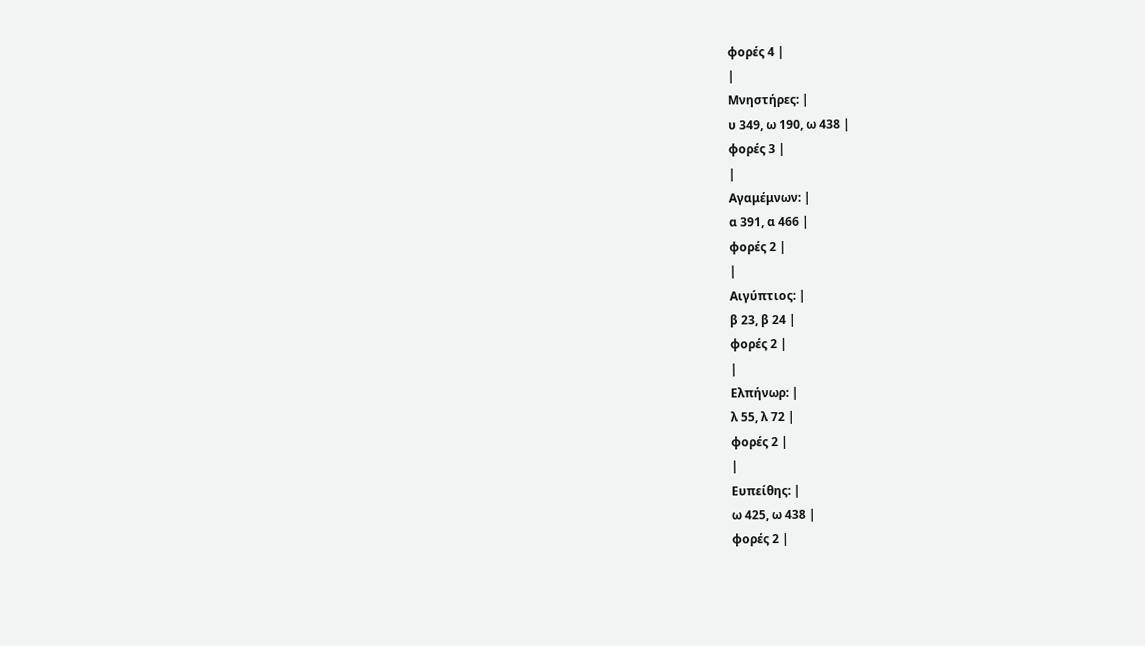φορές 4 |
|
Μνηστήρες: |
υ 349, ω 190, ω 438 |
φορές 3 |
|
Αγαμέμνων: |
α 391, α 466 |
φορές 2 |
|
Αιγύπτιος: |
β 23, β 24 |
φορές 2 |
|
Ελπήνωρ: |
λ 55, λ 72 |
φορές 2 |
|
Ευπείθης: |
ω 425, ω 438 |
φορές 2 |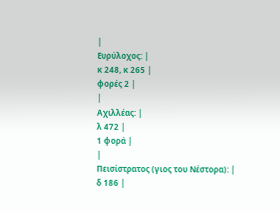|
Ευρύλοχος: |
κ 248, κ 265 |
φορές 2 |
|
Αχιλλέας: |
λ 472 |
1 φορά |
|
Πεισίστρατος (γιος του Νέστορα): |
δ 186 |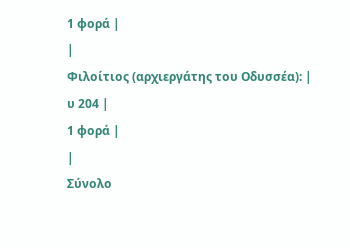1 φορά |
|
Φιλοίτιος (αρχιεργάτης του Οδυσσέα): |
υ 204 |
1 φορά |
|
Σύνολο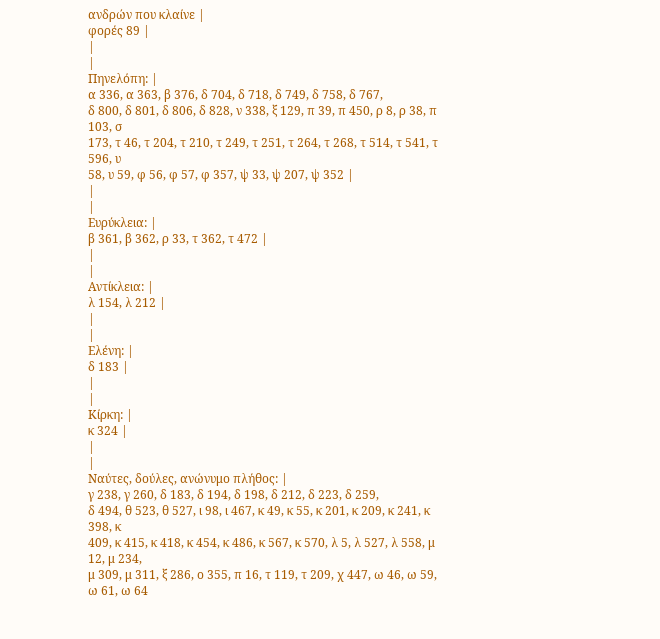ανδρών που κλαίνε |
φορές 89 |
|
|
Πηνελόπη: |
α 336, α 363, β 376, δ 704, δ 718, δ 749, δ 758, δ 767,
δ 800, δ 801, δ 806, δ 828, ν 338, ξ 129, π 39, π 450, ρ 8, ρ 38, π 103, σ
173, τ 46, τ 204, τ 210, τ 249, τ 251, τ 264, τ 268, τ 514, τ 541, τ 596, υ
58, υ 59, φ 56, φ 57, φ 357, ψ 33, ψ 207, ψ 352 |
|
|
Ευρύκλεια: |
β 361, β 362, ρ 33, τ 362, τ 472 |
|
|
Αντίκλεια: |
λ 154, λ 212 |
|
|
Ελένη: |
δ 183 |
|
|
Κίρκη: |
κ 324 |
|
|
Ναύτες, δούλες, ανώνυμο πλήθος: |
γ 238, γ 260, δ 183, δ 194, δ 198, δ 212, δ 223, δ 259,
δ 494, θ 523, θ 527, ι 98, ι 467, κ 49, κ 55, κ 201, κ 209, κ 241, κ 398, κ
409, κ 415, κ 418, κ 454, κ 486, κ 567, κ 570, λ 5, λ 527, λ 558, μ 12, μ 234,
μ 309, μ 311, ξ 286, ο 355, π 16, τ 119, τ 209, χ 447, ω 46, ω 59, ω 61, ω 64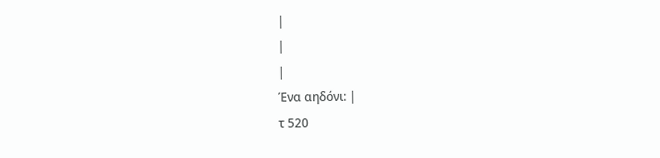|
|
|
Ένα αηδόνι: |
τ 520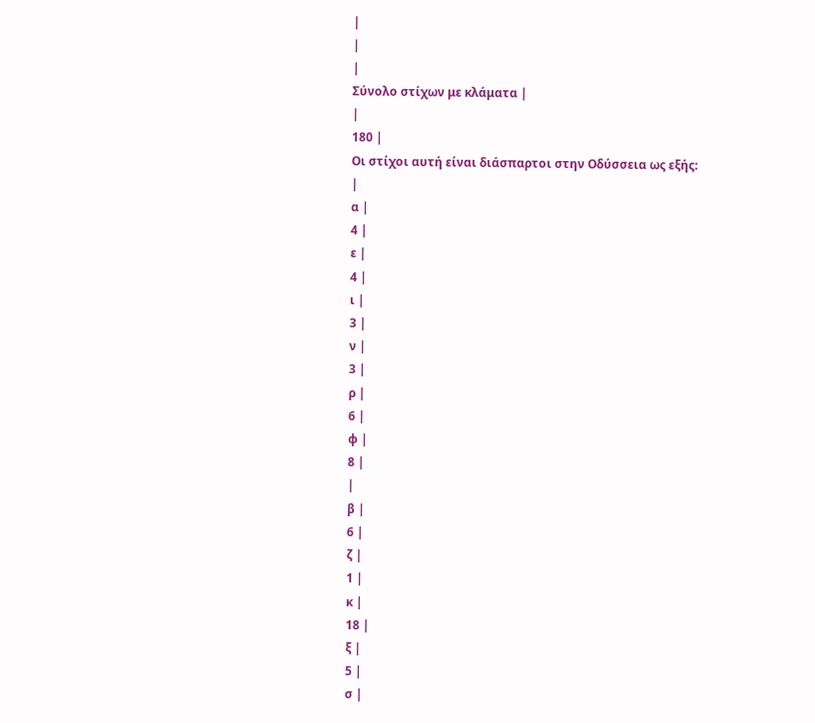|
|
|
Σύνολο στίχων με κλάματα |
|
180 |
Οι στίχοι αυτή είναι διάσπαρτοι στην Οδύσσεια ως εξής:
|
α |
4 |
ε |
4 |
ι |
3 |
ν |
3 |
ρ |
6 |
φ |
8 |
|
β |
6 |
ζ |
1 |
κ |
18 |
ξ |
5 |
σ |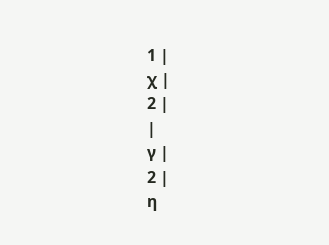1 |
χ |
2 |
|
γ |
2 |
η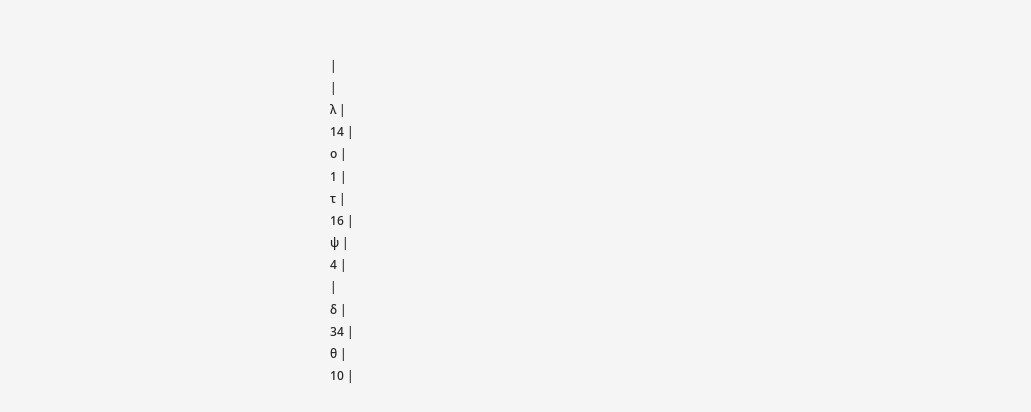|
|
λ |
14 |
ο |
1 |
τ |
16 |
ψ |
4 |
|
δ |
34 |
θ |
10 |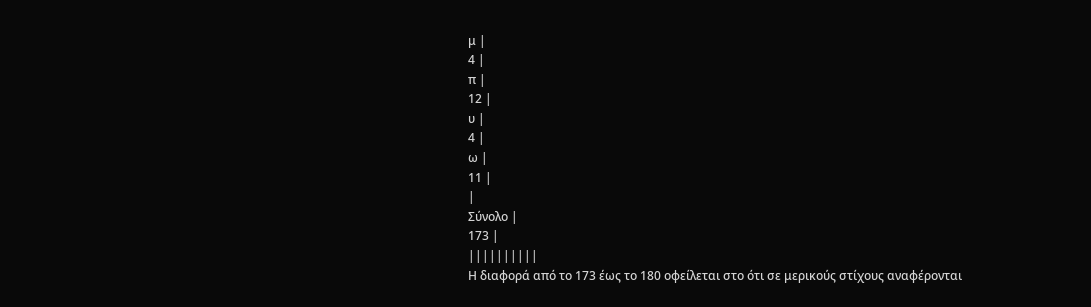μ |
4 |
π |
12 |
υ |
4 |
ω |
11 |
|
Σύνολο |
173 |
||||||||||
Η διαφορά από το 173 έως το 180 οφείλεται στο ότι σε μερικούς στίχους αναφέρονται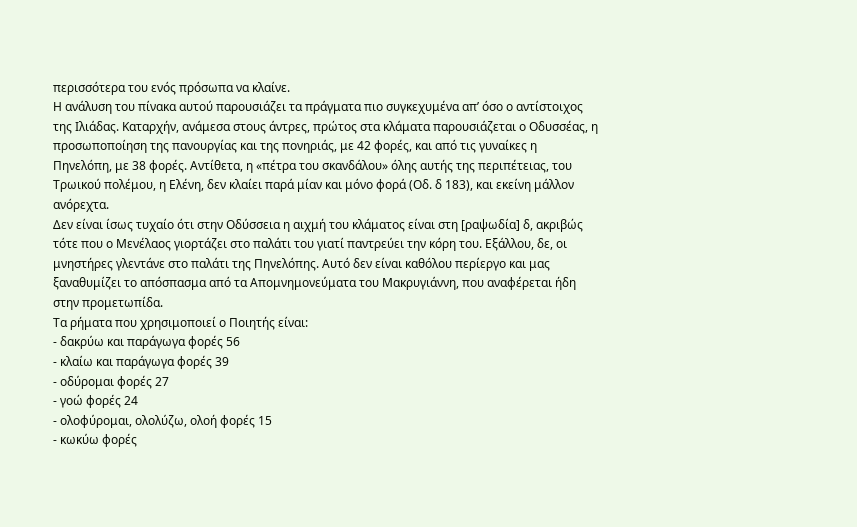περισσότερα του ενός πρόσωπα να κλαίνε.
Η ανάλυση του πίνακα αυτού παρουσιάζει τα πράγματα πιο συγκεχυμένα απ’ όσο ο αντίστοιχος της Ιλιάδας. Καταρχήν, ανάμεσα στους άντρες, πρώτος στα κλάματα παρουσιάζεται ο Οδυσσέας, η προσωποποίηση της πανουργίας και της πονηριάς, με 42 φορές, και από τις γυναίκες η Πηνελόπη, με 38 φορές. Αντίθετα, η «πέτρα του σκανδάλου» όλης αυτής της περιπέτειας, του Τρωικού πολέμου, η Ελένη, δεν κλαίει παρά μίαν και μόνο φορά (Οδ. δ 183), και εκείνη μάλλον ανόρεχτα.
Δεν είναι ίσως τυχαίο ότι στην Οδύσσεια η αιχμή του κλάματος είναι στη [ραψωδία] δ, ακριβώς τότε που ο Μενέλαος γιορτάζει στο παλάτι του γιατί παντρεύει την κόρη του. Εξάλλου, δε, οι μνηστήρες γλεντάνε στο παλάτι της Πηνελόπης. Αυτό δεν είναι καθόλου περίεργο και μας ξαναθυμίζει το απόσπασμα από τα Απομνημονεύματα του Μακρυγιάννη, που αναφέρεται ήδη στην προμετωπίδα.
Τα ρήματα που χρησιμοποιεί ο Ποιητής είναι:
- δακρύω και παράγωγα φορές 56
- κλαίω και παράγωγα φορές 39
- οδύρομαι φορές 27
- γοώ φορές 24
- ολοφύρομαι, ολολύζω, ολοή φορές 15
- κωκύω φορές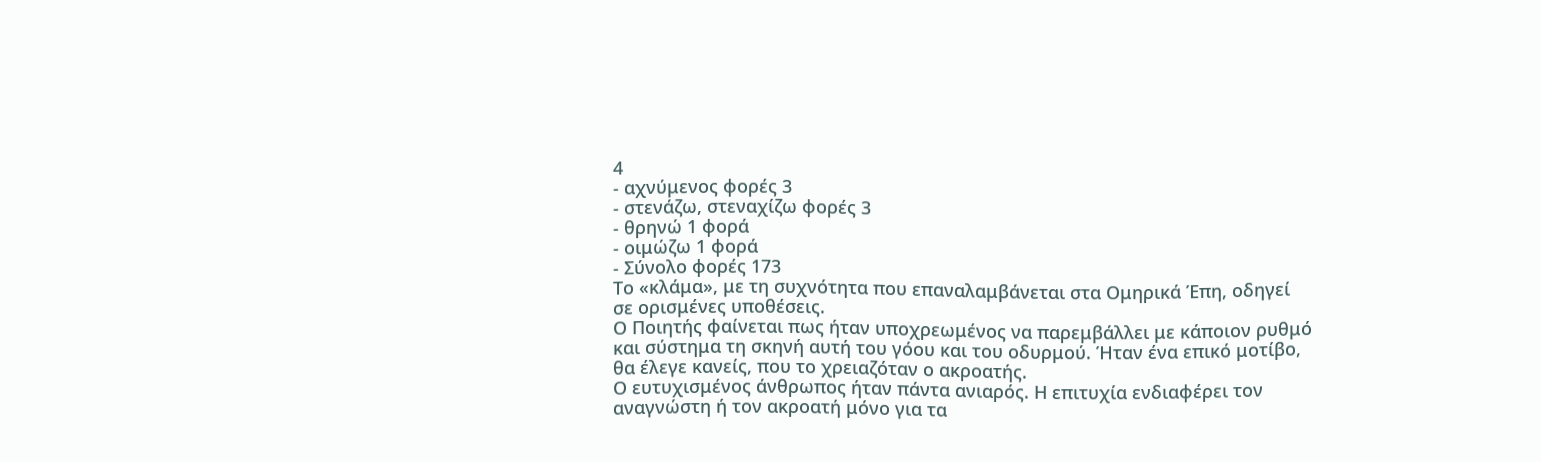4
- αχνύμενος φορές 3
- στενάζω, στεναχίζω φορές 3
- θρηνώ 1 φορά
- οιμώζω 1 φορά
- Σύνολο φορές 173
Το «κλάμα», με τη συχνότητα που επαναλαμβάνεται στα Ομηρικά Έπη, οδηγεί σε ορισμένες υποθέσεις.
Ο Ποιητής φαίνεται πως ήταν υποχρεωμένος να παρεμβάλλει με κάποιον ρυθμό και σύστημα τη σκηνή αυτή του γόου και του οδυρμού. Ήταν ένα επικό μοτίβο, θα έλεγε κανείς, που το χρειαζόταν ο ακροατής.
Ο ευτυχισμένος άνθρωπος ήταν πάντα ανιαρός. Η επιτυχία ενδιαφέρει τον αναγνώστη ή τον ακροατή μόνο για τα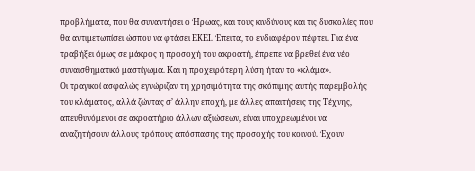προβλήματα, που θα συναντήσει ο Ήρωας, και τους κινδύνους και τις δυσκολίες που θα αντιμετωπίσει ώσπου να φτάσει ΕΚΕΙ. Έπειτα, το ενδιαφέρον πέφτει. Για ένα τραβήξει όμως σε μάκρος η προσοχή του ακροατή, έπρεπε να βρεθεί ένα νέο συναισθηματικό μαστίγωμα. Και η προχειρότερη λύση ήταν το «κλάμα».
Οι τραγικοί ασφαλώς εγνώριζαν τη χρησιμότητα της σκόπιμης αυτής παρεμβολής του κλάματος, αλλά ζώντας σ’ άλλην εποχή, με άλλες απαιτήσεις της Τέχνης, απευθυνόμενοι σε ακροατήριο άλλων αξιώσεων, είναι υποχρεωμένοι να αναζητήσουν άλλους τρόπους απόσπασης της προσοχής του κοινού. Έχουν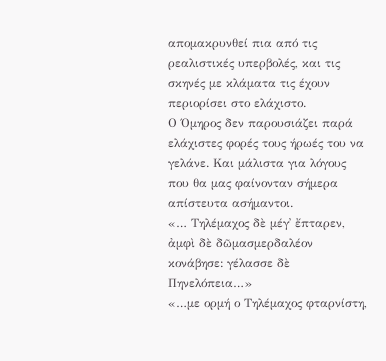απομακρυνθεί πια από τις ρεαλιστικές υπερβολές, και τις σκηνές με κλάματα τις έχουν περιορίσει στο ελάχιστο.
Ο Όμηρος δεν παρουσιάζει παρά ελάχιστες φορές τους ήρωές του να γελάνε. Και μάλιστα για λόγους που θα μας φαίνονταν σήμερα απίστευτα ασήμαντοι.
«… Τηλέμαχος δὲ μέγ᾿ ἔπταρεν, ἀμφὶ δὲ δῶμασμερδαλέον κονάβησε: γέλασσε δὲ Πηνελόπεια…»
«…με ορμή ο Τηλέμαχος φταρνίστη,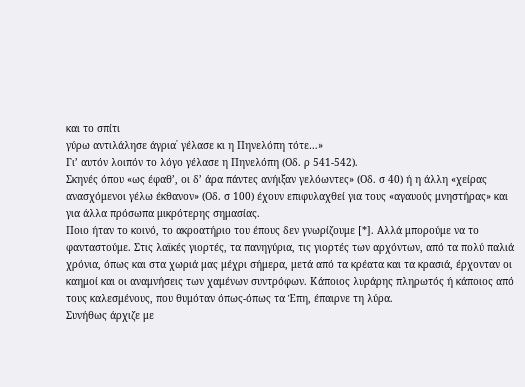και το σπίτι
γύρω αντιλάλησε άγρια᾿ γέλασε κι η Πηνελόπη τότε…»
Γι’ αυτόν λοιπόν το λόγο γέλασε η Πηνελόπη (Οδ. ρ 541-542).
Σκηνές όπου «ως έφαθ’, οι δ’ άρα πάντες ανήιξαν γελόωντες» (Οδ. σ 40) ή η άλλη «χείρας ανασχόμενοι γέλω έκθανον» (Οδ. σ 100) έχουν επιφυλαχθεί για τους «αγαυούς μνηστήρας» και για άλλα πρόσωπα μικρότερης σημασίας.
Ποιο ήταν το κοινό, το ακροατήριο του έπους δεν γνωρίζουμε [*]. Αλλά μπορούμε να το φανταστούμε. Στις λαϊκές γιορτές, τα πανηγύρια, τις γιορτές των αρχόντων, από τα πολύ παλιά χρόνια, όπως και στα χωριά μας μέχρι σήμερα, μετά από τα κρέατα και τα κρασιά, έρχονταν οι καημοί και οι αναμνήσεις των χαμένων συντρόφων. Κάποιος λυράρης πληρωτός ή κάποιος από τους καλεσμένους, που θυμόταν όπως-όπως τα Έπη, έπαιρνε τη λύρα.
Συνήθως άρχιζε με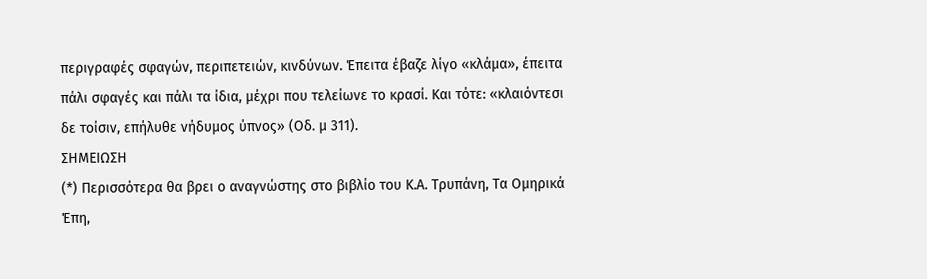περιγραφές σφαγών, περιπετειών, κινδύνων. Έπειτα έβαζε λίγο «κλάμα», έπειτα πάλι σφαγές και πάλι τα ίδια, μέχρι που τελείωνε το κρασί. Και τότε: «κλαιόντεσι δε τοίσιν, επήλυθε νήδυμος ύπνος» (Οδ. μ 311).
ΣΗΜΕΙΩΣΗ
(*) Περισσότερα θα βρει ο αναγνώστης στο βιβλίο του Κ.Α. Τρυπάνη, Τα Ομηρικά Έπη,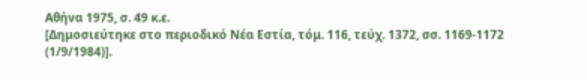Αθήνα 1975, σ. 49 κ.ε.
[Δημοσιεύτηκε στο περιοδικό Νέα Εστία, τόμ. 116, τεύχ. 1372, σσ. 1169-1172 (1/9/1984)].